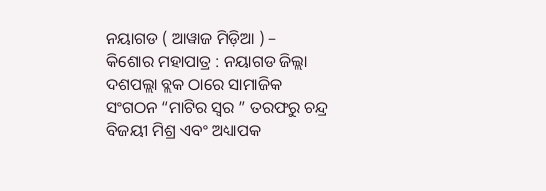ନୟାଗଡ ( ଆୱାଜ ମିଡ଼ିଆ ) – କିଶୋର ମହାପାତ୍ର : ନୟାଗଡ ଜିଲ୍ଲା ଦଶପଲ୍ଲା ବ୍ଲକ ଠାରେ ସାମାଜିକ ସଂଗଠନ “ମାଟିର ସ୍ୱର ” ତରଫରୁ ଚନ୍ଦ୍ର ବିଜୟୀ ମିଶ୍ର ଏବଂ ଅଧ୍ୟାପକ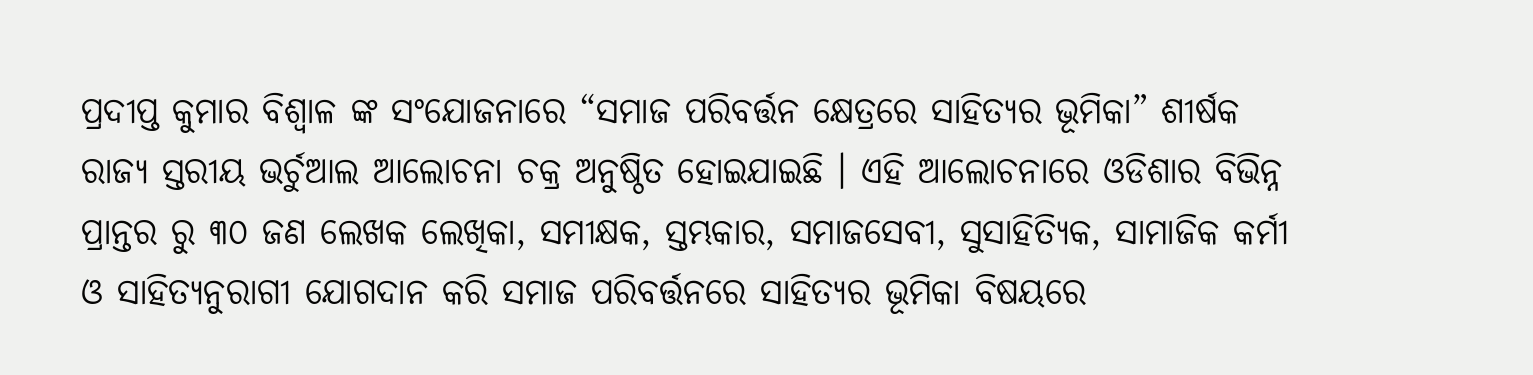ପ୍ରଦୀପ୍ତ କୁମାର ବିଶ୍ୱାଳ ଙ୍କ ସଂଯୋଜନାରେ “ସମାଜ ପରିବର୍ତ୍ତନ କ୍ଷେତ୍ରରେ ସାହିତ୍ୟର ଭୂମିକା” ଶୀର୍ଷକ ରାଜ୍ୟ ସ୍ତରୀୟ ଭର୍ଚୁଆଲ ଆଲୋଚନା ଚକ୍ର ଅନୁଷ୍ଠିତ ହୋଇଯାଇଛି । ଏହି ଆଲୋଚନାରେ ଓଡିଶାର ବିଭିନ୍ନ ପ୍ରାନ୍ତର ରୁ ୩୦ ଜଣ ଲେଖକ ଲେଖିକା, ସମୀକ୍ଷକ, ସ୍ତମ୍ଭକାର, ସମାଜସେବୀ, ସୁସାହିତ୍ୟିକ, ସାମାଜିକ କର୍ମୀ ଓ ସାହିତ୍ୟନୁରାଗୀ ଯୋଗଦାନ କରି ସମାଜ ପରିବର୍ତ୍ତନରେ ସାହିତ୍ୟର ଭୂମିକା ବିଷୟରେ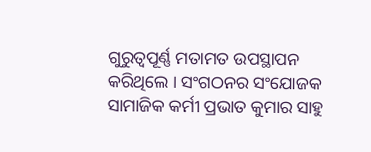ଗୁରୁତ୍ୱପୂର୍ଣ୍ଣ ମତାମତ ଉପସ୍ଥାପନ କରିଥିଲେ । ସଂଗଠନର ସଂଯୋଜକ ସାମାଜିକ କର୍ମୀ ପ୍ରଭାତ କୁମାର ସାହୁ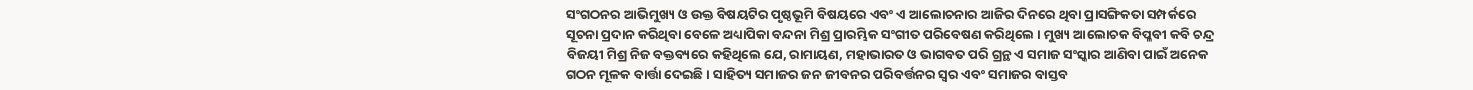ସଂଗଠନର ଆଭିମୁଖ୍ୟ ଓ ଉକ୍ତ ବିଷୟଟିର ପୃଷ୍ଠଭୂମି ବିଷୟରେ ଏବଂ ଏ ଆଲୋଚନାର ଆଜିର ଦିନରେ ଥିବା ପ୍ରାସଙ୍ଗିକତା ସମ୍ପର୍କରେ ସୂଚନା ପ୍ରଦାନ କରିଥିବା ବେଳେ ଅଧ୍ୟାପିକା ବନ୍ଦନା ମିଶ୍ର ପ୍ରାରମ୍ଭିକ ସଂଗୀତ ପରିବେଷଣ କରିଥିଲେ । ମୁଖ୍ୟ ଆଲୋଚକ ବିପ୍ଳବୀ କବି ଚନ୍ଦ୍ର ବିଜୟୀ ମିଶ୍ର ନିଜ ବକ୍ତବ୍ୟରେ କହିଥିଲେ ଯେ, ରାମାୟଣ, ମହାଭାରତ ଓ ଭାଗବତ ପରି ଗ୍ରନ୍ଥ ଏ ସମାଜ ସଂସ୍କାର ଆଣିବା ପାଇଁ ଅନେକ ଗଠନ ମୂଳକ ବାର୍ତ୍ତା ଦେଇଛି । ସାହିତ୍ୟ ସମାଜର ଜନ ଜୀବନର ପରିବର୍ତ୍ତନର ସ୍ଵର ଏବଂ ସମାଜର ବାସ୍ତବ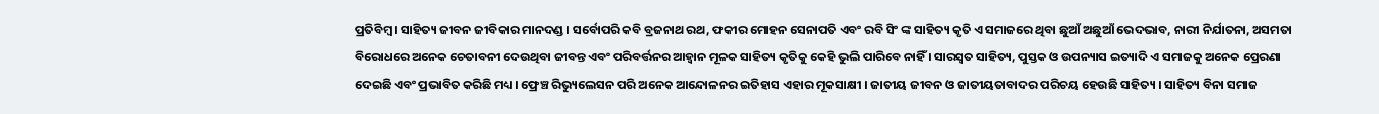ପ୍ରତିବିମ୍ବ । ସାହିତ୍ୟ ଜୀବନ ଜୀବିକାର ମାନଦଣ୍ଡ । ସର୍ବୋପରି କବି ବ୍ରଜନାଥ ରଥ, ଫକୀର ମୋହନ ସେନାପତି ଏବଂ ରବି ସିଂ ଙ୍କ ସାହିତ୍ୟ କୃତି ଏ ସମାଜରେ ଥିବା ଛୁଆଁ ଅଛୁଆଁ ଭେଦଭାବ, ନାରୀ ନିର୍ଯାତନା, ଅସମତା ବିରୋଧରେ ଅନେକ ଚେତାବନୀ ଦେଉଥିବା ଜୀବନ୍ତ ଏବଂ ପରିବର୍ତ୍ତନର ଆହ୍ୱାନ ମୂଳକ ସାହିତ୍ୟ କୃତିକୁ କେହି ଭୁଲି ପାରିବେ ନାହିଁ । ସାରସ୍ୱତ ସାହିତ୍ୟ, ପୁସ୍ତକ ଓ ଉପନ୍ୟାସ ଇତ୍ୟାଦି ଏ ସମାଜକୁ ଅନେକ ପ୍ରେରଣା ଦେଇଛି ଏବଂ ପ୍ରଭାବିତ କରିଛି ମଧ୍ୟ । ଫ୍ରେଞ୍ଚ ରିଭ୍ୟୁଲେସନ ପରି ଅନେକ ଆନ୍ଦୋଳନର ଇତିହାସ ଏହାର ମୂକସାକ୍ଷୀ । ଜାତୀୟ ଜୀବନ ଓ ଜାତୀୟତାବାଦର ପରିଚୟ ହେଉଛି ସାହିତ୍ୟ । ସାହିତ୍ୟ ବିନା ସମାଜ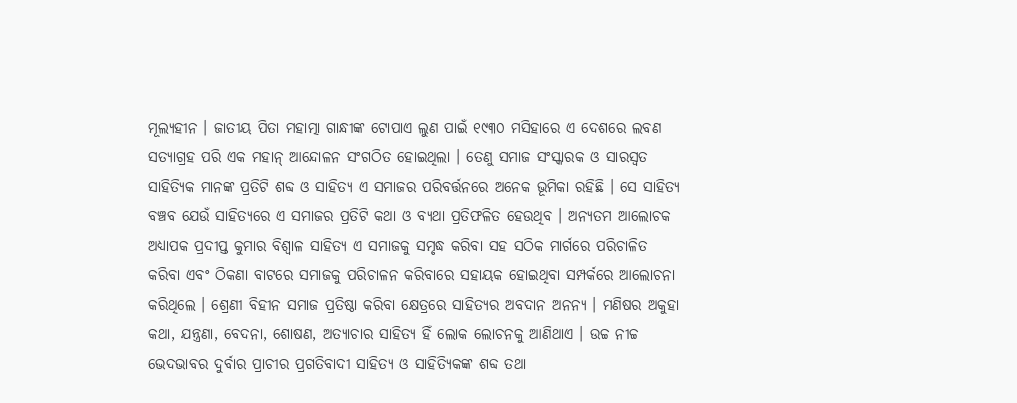ମୂଲ୍ୟହୀନ । ଜାତୀୟ ପିତା ମହାତ୍ମା ଗାନ୍ଧୀଙ୍କ ଟୋପାଏ ଲୁଣ ପାଇଁ ୧୯୩୦ ମସିହାରେ ଏ ଦେଶରେ ଲବଣ ସତ୍ୟାଗ୍ରହ ପରି ଏକ ମହାନ୍ ଆନ୍ଦୋଳନ ସଂଗଠିତ ହୋଇଥିଲା । ତେଣୁ ସମାଜ ସଂସ୍କାରକ ଓ ସାରସ୍ୱତ ସାହିତ୍ୟିକ ମାନଙ୍କ ପ୍ରତିଟି ଶବ୍ଦ ଓ ସାହିତ୍ୟ ଏ ସମାଜର ପରିବର୍ତ୍ତନରେ ଅନେକ ଭୂମିକା ରହିଛି । ସେ ସାହିତ୍ୟ ବଞ୍ଚବ ଯେଉଁ ସାହିତ୍ୟରେ ଏ ସମାଜର ପ୍ରତିଟି କଥା ଓ ବ୍ୟଥା ପ୍ରତିଫଳିତ ହେଉଥିବ । ଅନ୍ୟତମ ଆଲୋଚକ ଅଧ୍ୟାପକ ପ୍ରଦୀପ୍ତ କୁମାର ବିଶ୍ୱାଳ ସାହିତ୍ୟ ଏ ସମାଜକୁ ସମୃଦ୍ଧ କରିବା ସହ ସଠିକ ମାର୍ଗରେ ପରିଚାଳିତ କରିବା ଏବଂ ଠିକଣା ବାଟରେ ସମାଜକୁ ପରିଚାଳନ କରିବାରେ ସହାୟକ ହୋଇଥିବା ସମ୍ପର୍କରେ ଆଲୋଚନା କରିଥିଲେ । ଶ୍ରେଣୀ ବିହୀନ ସମାଜ ପ୍ରତିଷ୍ଠା କରିବା କ୍ଷେତ୍ରରେ ସାହିତ୍ୟର ଅବଦାନ ଅନନ୍ୟ । ମଣିଷର ଅକୁହା କଥା, ଯନ୍ତ୍ରଣା, ବେଦନା, ଶୋଷଣ, ଅତ୍ୟାଚାର ସାହିତ୍ୟ ହିଁ ଲୋକ ଲୋଚନକୁ ଆଣିଥାଏ । ଉଚ୍ଚ ନୀଚ୍ଚ ଭେଦଭାବର ଦୁର୍ବାର ପ୍ରାଚୀର ପ୍ରଗତିବାଦୀ ସାହିତ୍ୟ ଓ ସାହିତ୍ୟିକଙ୍କ ଶବ୍ଦ ତଥା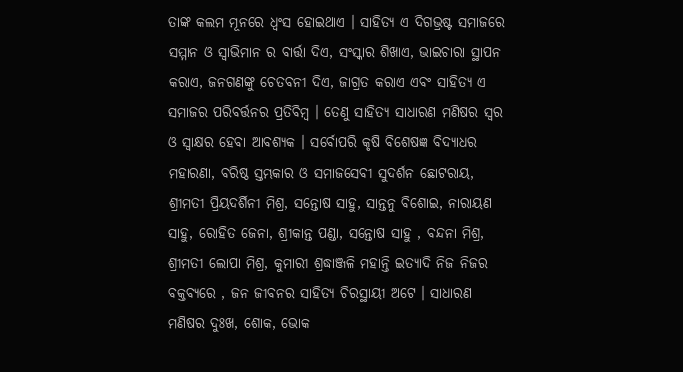ତାଙ୍କ କଲମ ମୂନରେ ଧ୍ୱଂସ ହୋଇଥାଏ । ସାହିତ୍ୟ ଏ ଦିଗଭ୍ରଷ୍ଟ ସମାଜରେ ସମ୍ମାନ ଓ ସ୍ୱାଭିମାନ ର ବାର୍ତ୍ତା ଦିଏ, ସଂସ୍କାର ଶିଖାଏ, ଭାଇଚାରା ସ୍ଥାପନ କରାଏ, ଜନଗଣଙ୍କୁ ଚେତବନୀ ଦିଏ, ଜାଗ୍ରତ କରାଏ ଏବଂ ସାହିତ୍ୟ ଏ ସମାଜର ପରିବର୍ତ୍ତନର ପ୍ରତିବିମ୍ବ । ତେଣୁ ସାହିତ୍ୟ ସାଧାରଣ ମଣିଷର ସ୍ୱର ଓ ସ୍ୱାକ୍ଷର ହେବା ଆବଶ୍ୟକ । ସର୍ବୋପରି କୃଷି ବିଶେଷଜ୍ଞ ବିଦ୍ୟାଧର ମହାରଣା, ବରିଷ୍ଠ ସ୍ତମ୍ଭକାର ଓ ସମାଜସେବୀ ସୁଦର୍ଶନ ଛୋଟରାୟ, ଶ୍ରୀମତୀ ପ୍ରିୟଦର୍ଶିନୀ ମିଶ୍ର, ସନ୍ତୋଷ ସାହୁ, ସାନ୍ତନୁ ବିଶୋଇ, ନାରାୟଣ ସାହୁ, ରୋହିତ ଜେନା, ଶ୍ରୀକାନ୍ତ ପଣ୍ଡା, ସନ୍ତୋଷ ସାହୁ , ବନ୍ଦନା ମିଶ୍ର, ଶ୍ରୀମତୀ ଲୋପା ମିଶ୍ର, କୁମାରୀ ଶ୍ରଦ୍ଧାଞ୍ଜଳି ମହାନ୍ତି ଇତ୍ୟାଦି ନିଜ ନିଜର ବକ୍ତବ୍ୟରେ , ଜନ ଜୀବନର ସାହିତ୍ୟ ଚିରସ୍ଥାୟୀ ଅଟେ । ସାଧାରଣ ମଣିଷର ଦୁଃଖ, ଶୋକ, ଭୋକ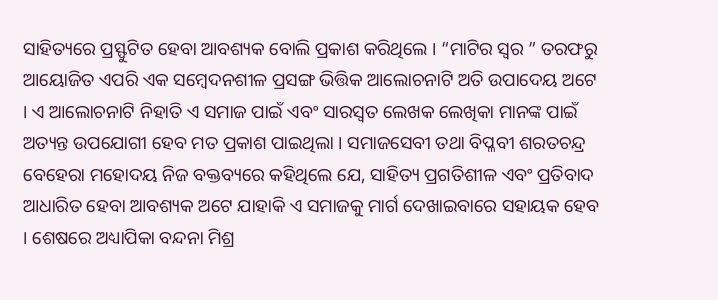ସାହିତ୍ୟରେ ପ୍ରସ୍ଫୁଟିତ ହେବା ଆବଶ୍ୟକ ବୋଲି ପ୍ରକାଶ କରିଥିଲେ । “ମାଟିର ସ୍ୱର ” ତରଫରୁ ଆୟୋଜିତ ଏପରି ଏକ ସମ୍ବେଦନଶୀଳ ପ୍ରସଙ୍ଗ ଭିତ୍ତିକ ଆଲୋଚନାଟି ଅତି ଉପାଦେୟ ଅଟେ । ଏ ଆଲୋଚନାଟି ନିହାତି ଏ ସମାଜ ପାଇଁ ଏବଂ ସାରସ୍ୱତ ଲେଖକ ଲେଖିକା ମାନଙ୍କ ପାଇଁ ଅତ୍ୟନ୍ତ ଉପଯୋଗୀ ହେବ ମତ ପ୍ରକାଶ ପାଇଥିଲା । ସମାଜସେବୀ ତଥା ବିପ୍ଳବୀ ଶରତଚନ୍ଦ୍ର ବେହେରା ମହୋଦୟ ନିଜ ବକ୍ତବ୍ୟରେ କହିଥିଲେ ଯେ, ସାହିତ୍ୟ ପ୍ରଗତିଶୀଳ ଏବଂ ପ୍ରତିବାଦ ଆଧାରିତ ହେବା ଆବଶ୍ୟକ ଅଟେ ଯାହାକି ଏ ସମାଜକୁ ମାର୍ଗ ଦେଖାଇବାରେ ସହାୟକ ହେବ । ଶେଷରେ ଅଧ୍ୟାପିକା ବନ୍ଦନା ମିଶ୍ର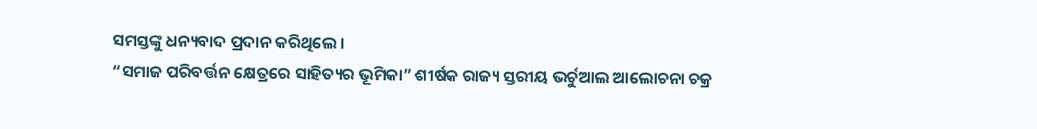ସମସ୍ତଙ୍କୁ ଧନ୍ୟବାଦ ପ୍ରଦାନ କରିଥିଲେ ।
“ସମାଜ ପରିବର୍ତ୍ତନ କ୍ଷେତ୍ରରେ ସାହିତ୍ୟର ଭୂମିକା” ଶୀର୍ଷକ ରାଜ୍ୟ ସ୍ତରୀୟ ଭର୍ଚୁଆଲ ଆଲୋଚନା ଚକ୍ର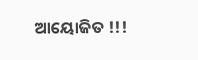ଆୟୋଜିତ !!!